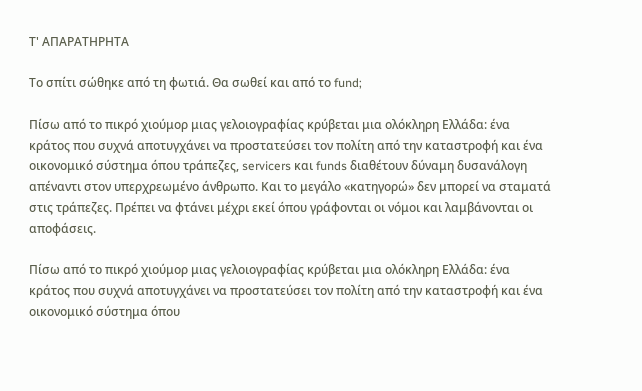Τ' ΑΠΑΡΑΤΗΡΗΤΑ

Το σπίτι σώθηκε από τη φωτιά. Θα σωθεί και από το fund;

Πίσω από το πικρό χιούμορ μιας γελοιογραφίας κρύβεται μια ολόκληρη Ελλάδα: ένα κράτος που συχνά αποτυγχάνει να προστατεύσει τον πολίτη από την καταστροφή και ένα οικονομικό σύστημα όπου τράπεζες, servicers και funds διαθέτουν δύναμη δυσανάλογη απέναντι στον υπερχρεωμένο άνθρωπο. Και το μεγάλο «κατηγορώ» δεν μπορεί να σταματά στις τράπεζες. Πρέπει να φτάνει μέχρι εκεί όπου γράφονται οι νόμοι και λαμβάνονται οι αποφάσεις.

Πίσω από το πικρό χιούμορ μιας γελοιογραφίας κρύβεται μια ολόκληρη Ελλάδα: ένα κράτος που συχνά αποτυγχάνει να προστατεύσει τον πολίτη από την καταστροφή και ένα οικονομικό σύστημα όπου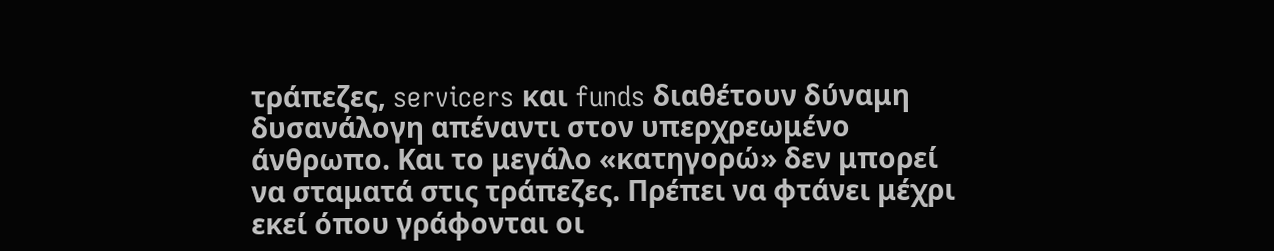τράπεζες, servicers και funds διαθέτουν δύναμη δυσανάλογη απέναντι στον υπερχρεωμένο άνθρωπο. Και το μεγάλο «κατηγορώ» δεν μπορεί να σταματά στις τράπεζες. Πρέπει να φτάνει μέχρι εκεί όπου γράφονται οι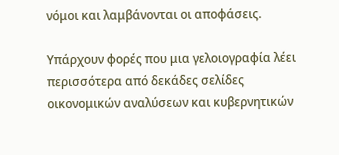νόμοι και λαμβάνονται οι αποφάσεις.

Υπάρχουν φορές που μια γελοιογραφία λέει περισσότερα από δεκάδες σελίδες οικονομικών αναλύσεων και κυβερνητικών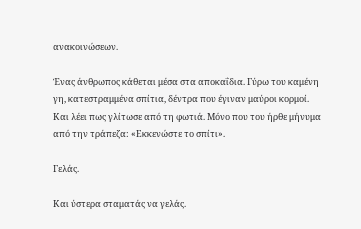ανακοινώσεων.

Ένας άνθρωπος κάθεται μέσα στα αποκαΐδια. Γύρω του καμένη γη, κατεστραμμένα σπίτια, δέντρα που έγιναν μαύροι κορμοί. Και λέει πως γλίτωσε από τη φωτιά. Μόνο που του ήρθε μήνυμα από την τράπεζα: «Εκκενώστε το σπίτι».

Γελάς.

Και ύστερα σταματάς να γελάς.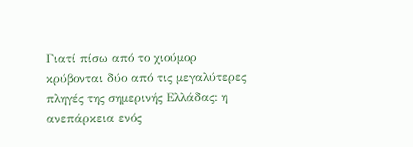Γιατί πίσω από το χιούμορ κρύβονται δύο από τις μεγαλύτερες πληγές της σημερινής Ελλάδας: η ανεπάρκεια ενός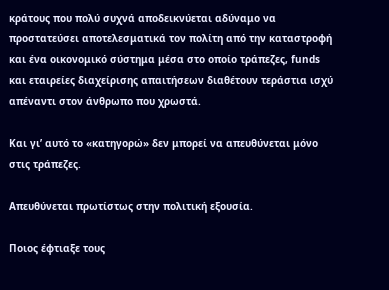κράτους που πολύ συχνά αποδεικνύεται αδύναμο να προστατεύσει αποτελεσματικά τον πολίτη από την καταστροφή και ένα οικονομικό σύστημα μέσα στο οποίο τράπεζες, funds και εταιρείες διαχείρισης απαιτήσεων διαθέτουν τεράστια ισχύ απέναντι στον άνθρωπο που χρωστά.

Και γι’ αυτό το «κατηγορώ» δεν μπορεί να απευθύνεται μόνο στις τράπεζες.

Απευθύνεται πρωτίστως στην πολιτική εξουσία.

Ποιος έφτιαξε τους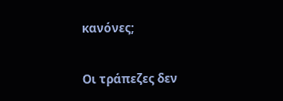κανόνες;

Οι τράπεζες δεν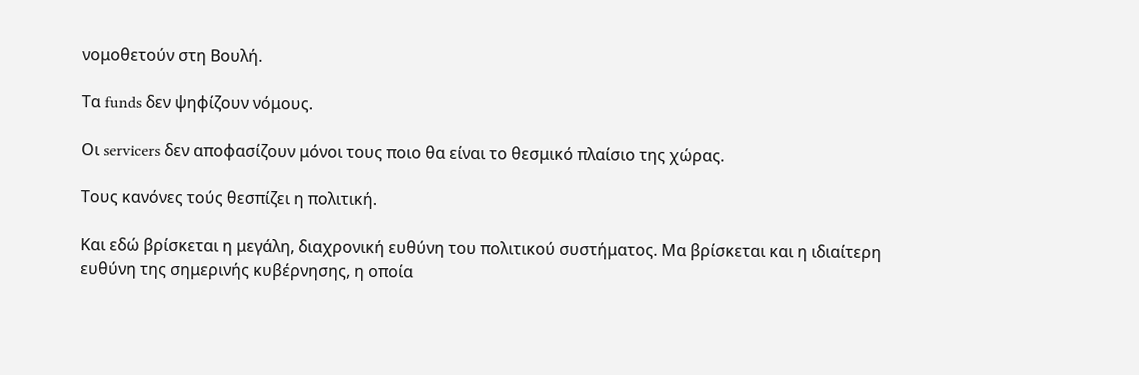νομοθετούν στη Βουλή.

Τα funds δεν ψηφίζουν νόμους.

Οι servicers δεν αποφασίζουν μόνοι τους ποιο θα είναι το θεσμικό πλαίσιο της χώρας.

Τους κανόνες τούς θεσπίζει η πολιτική.

Και εδώ βρίσκεται η μεγάλη, διαχρονική ευθύνη του πολιτικού συστήματος. Μα βρίσκεται και η ιδιαίτερη ευθύνη της σημερινής κυβέρνησης, η οποία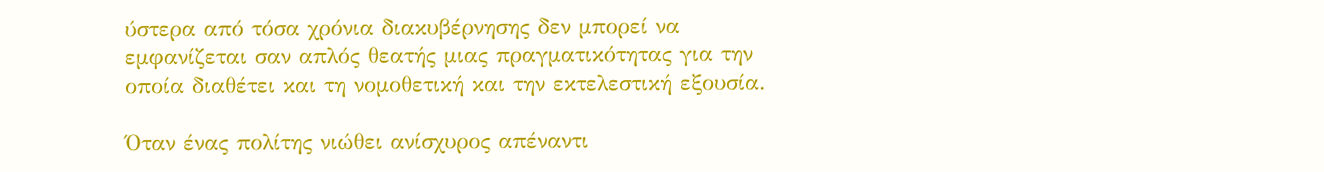ύστερα από τόσα χρόνια διακυβέρνησης δεν μπορεί να εμφανίζεται σαν απλός θεατής μιας πραγματικότητας για την οποία διαθέτει και τη νομοθετική και την εκτελεστική εξουσία.

Όταν ένας πολίτης νιώθει ανίσχυρος απέναντι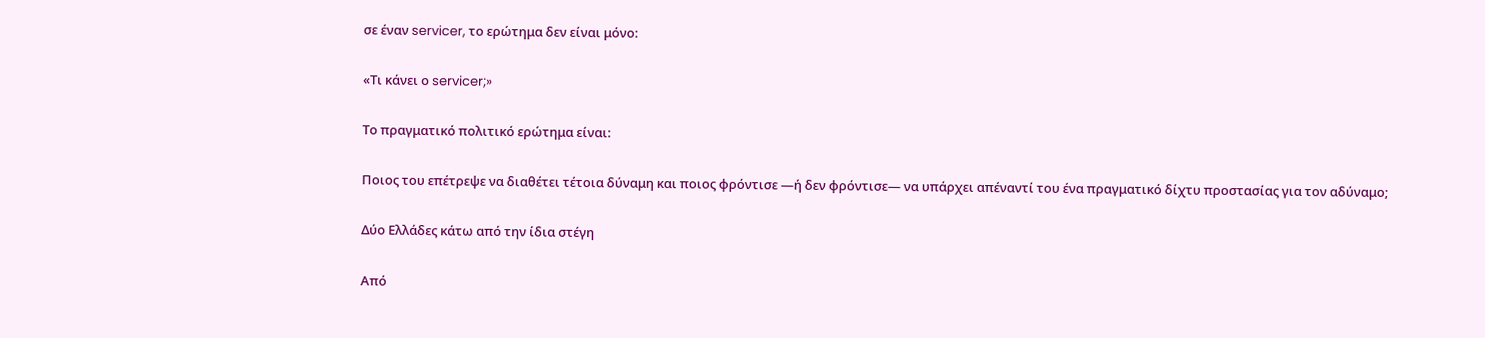σε έναν servicer, το ερώτημα δεν είναι μόνο:

«Τι κάνει ο servicer;»

Το πραγματικό πολιτικό ερώτημα είναι:

Ποιος του επέτρεψε να διαθέτει τέτοια δύναμη και ποιος φρόντισε —ή δεν φρόντισε— να υπάρχει απέναντί του ένα πραγματικό δίχτυ προστασίας για τον αδύναμο;

Δύο Ελλάδες κάτω από την ίδια στέγη

Από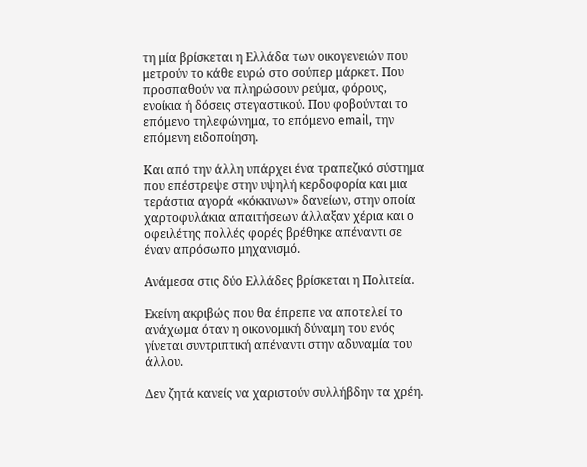τη μία βρίσκεται η Ελλάδα των οικογενειών που μετρούν το κάθε ευρώ στο σούπερ μάρκετ. Που προσπαθούν να πληρώσουν ρεύμα, φόρους, ενοίκια ή δόσεις στεγαστικού. Που φοβούνται το επόμενο τηλεφώνημα, το επόμενο email, την επόμενη ειδοποίηση.

Και από την άλλη υπάρχει ένα τραπεζικό σύστημα που επέστρεψε στην υψηλή κερδοφορία και μια τεράστια αγορά «κόκκινων» δανείων, στην οποία χαρτοφυλάκια απαιτήσεων άλλαξαν χέρια και ο οφειλέτης πολλές φορές βρέθηκε απέναντι σε έναν απρόσωπο μηχανισμό.

Ανάμεσα στις δύο Ελλάδες βρίσκεται η Πολιτεία.

Εκείνη ακριβώς που θα έπρεπε να αποτελεί το ανάχωμα όταν η οικονομική δύναμη του ενός γίνεται συντριπτική απέναντι στην αδυναμία του άλλου.

Δεν ζητά κανείς να χαριστούν συλλήβδην τα χρέη.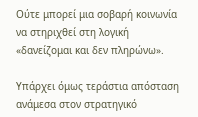Ούτε μπορεί μια σοβαρή κοινωνία να στηριχθεί στη λογική «δανείζομαι και δεν πληρώνω».

Υπάρχει όμως τεράστια απόσταση ανάμεσα στον στρατηγικό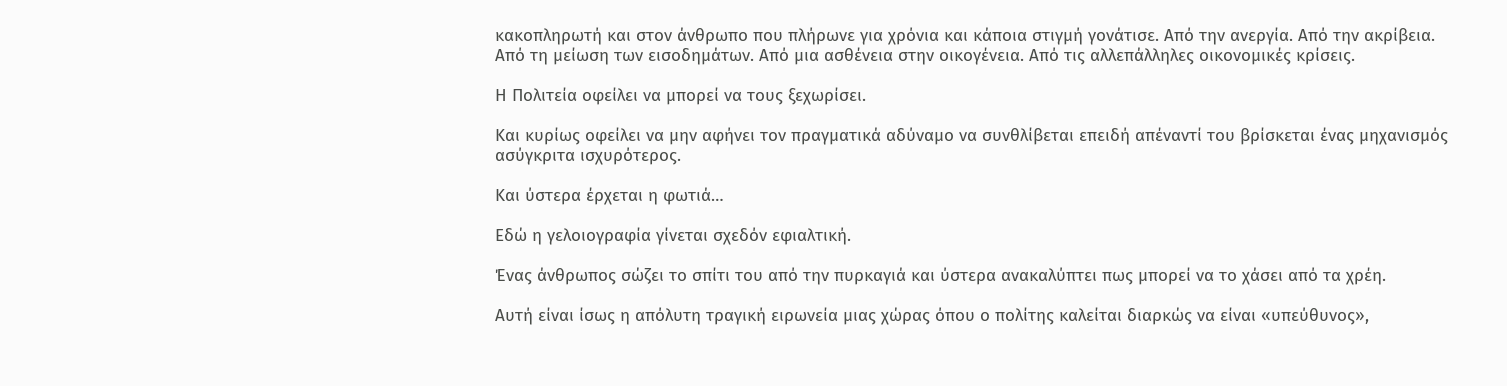κακοπληρωτή και στον άνθρωπο που πλήρωνε για χρόνια και κάποια στιγμή γονάτισε. Από την ανεργία. Από την ακρίβεια. Από τη μείωση των εισοδημάτων. Από μια ασθένεια στην οικογένεια. Από τις αλλεπάλληλες οικονομικές κρίσεις.

Η Πολιτεία οφείλει να μπορεί να τους ξεχωρίσει.

Και κυρίως οφείλει να μην αφήνει τον πραγματικά αδύναμο να συνθλίβεται επειδή απέναντί του βρίσκεται ένας μηχανισμός ασύγκριτα ισχυρότερος.

Και ύστερα έρχεται η φωτιά…

Εδώ η γελοιογραφία γίνεται σχεδόν εφιαλτική.

Ένας άνθρωπος σώζει το σπίτι του από την πυρκαγιά και ύστερα ανακαλύπτει πως μπορεί να το χάσει από τα χρέη.

Αυτή είναι ίσως η απόλυτη τραγική ειρωνεία μιας χώρας όπου ο πολίτης καλείται διαρκώς να είναι «υπεύθυνος»,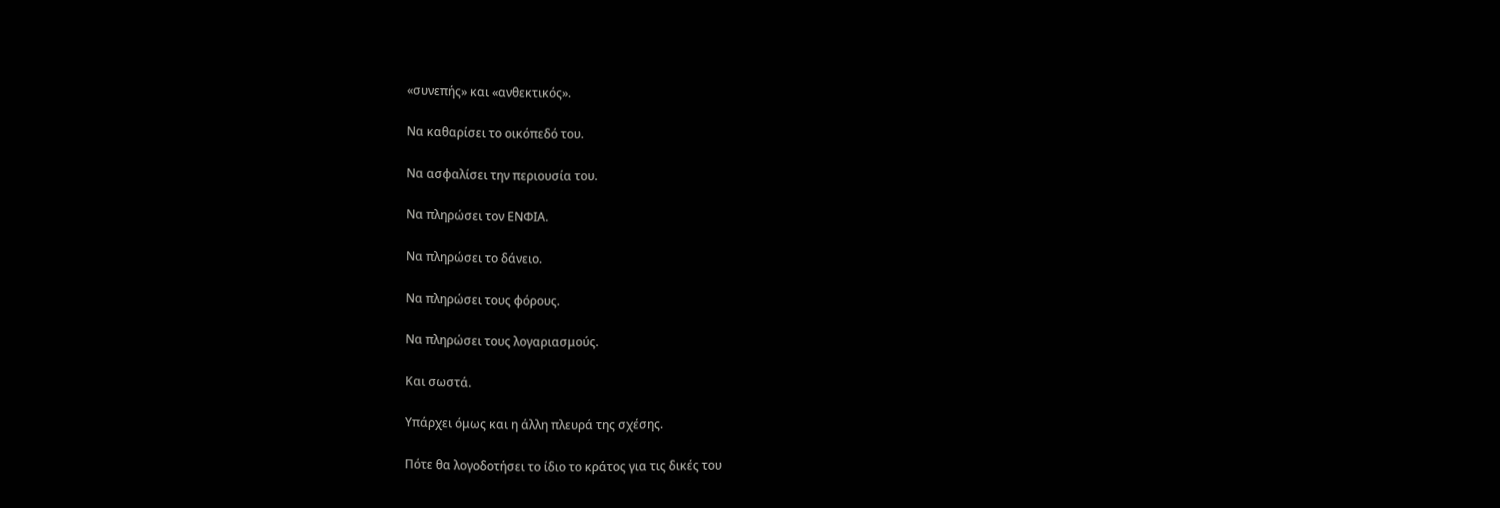«συνεπής» και «ανθεκτικός».

Να καθαρίσει το οικόπεδό του.

Να ασφαλίσει την περιουσία του.

Να πληρώσει τον ΕΝΦΙΑ.

Να πληρώσει το δάνειο.

Να πληρώσει τους φόρους.

Να πληρώσει τους λογαριασμούς.

Και σωστά.

Υπάρχει όμως και η άλλη πλευρά της σχέσης.

Πότε θα λογοδοτήσει το ίδιο το κράτος για τις δικές του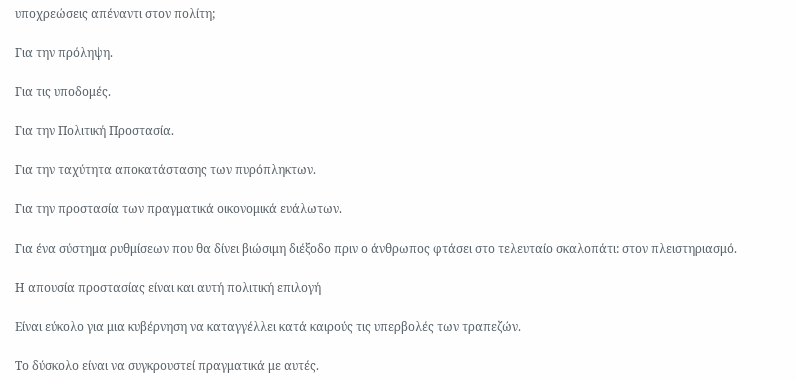υποχρεώσεις απέναντι στον πολίτη;

Για την πρόληψη.

Για τις υποδομές.

Για την Πολιτική Προστασία.

Για την ταχύτητα αποκατάστασης των πυρόπληκτων.

Για την προστασία των πραγματικά οικονομικά ευάλωτων.

Για ένα σύστημα ρυθμίσεων που θα δίνει βιώσιμη διέξοδο πριν ο άνθρωπος φτάσει στο τελευταίο σκαλοπάτι: στον πλειστηριασμό.

Η απουσία προστασίας είναι και αυτή πολιτική επιλογή

Είναι εύκολο για μια κυβέρνηση να καταγγέλλει κατά καιρούς τις υπερβολές των τραπεζών.

Το δύσκολο είναι να συγκρουστεί πραγματικά με αυτές.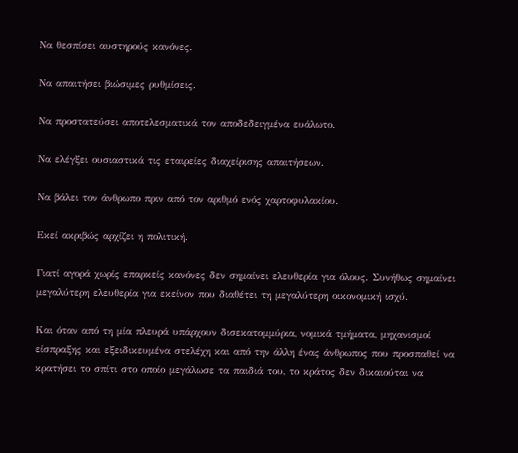Να θεσπίσει αυστηρούς κανόνες.

Να απαιτήσει βιώσιμες ρυθμίσεις.

Να προστατεύσει αποτελεσματικά τον αποδεδειγμένα ευάλωτο.

Να ελέγξει ουσιαστικά τις εταιρείες διαχείρισης απαιτήσεων.

Να βάλει τον άνθρωπο πριν από τον αριθμό ενός χαρτοφυλακίου.

Εκεί ακριβώς αρχίζει η πολιτική.

Γιατί αγορά χωρίς επαρκείς κανόνες δεν σημαίνει ελευθερία για όλους. Συνήθως σημαίνει μεγαλύτερη ελευθερία για εκείνον που διαθέτει τη μεγαλύτερη οικονομική ισχύ.

Και όταν από τη μία πλευρά υπάρχουν δισεκατομμύρια, νομικά τμήματα, μηχανισμοί είσπραξης και εξειδικευμένα στελέχη και από την άλλη ένας άνθρωπος που προσπαθεί να κρατήσει το σπίτι στο οποίο μεγάλωσε τα παιδιά του, το κράτος δεν δικαιούται να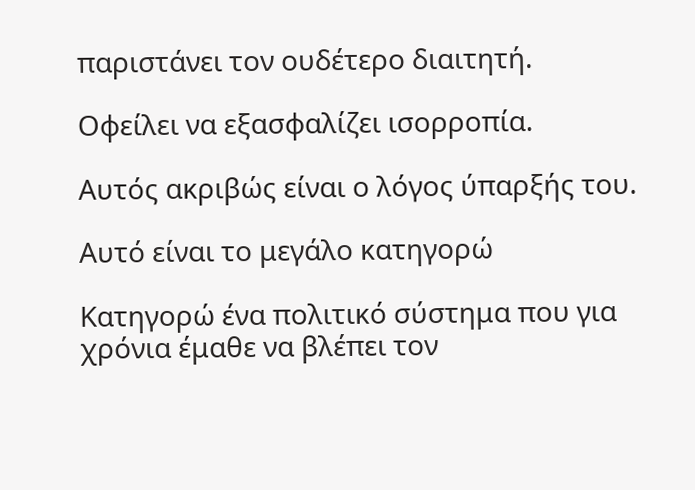παριστάνει τον ουδέτερο διαιτητή.

Οφείλει να εξασφαλίζει ισορροπία.

Αυτός ακριβώς είναι ο λόγος ύπαρξής του.

Αυτό είναι το μεγάλο κατηγορώ

Κατηγορώ ένα πολιτικό σύστημα που για χρόνια έμαθε να βλέπει τον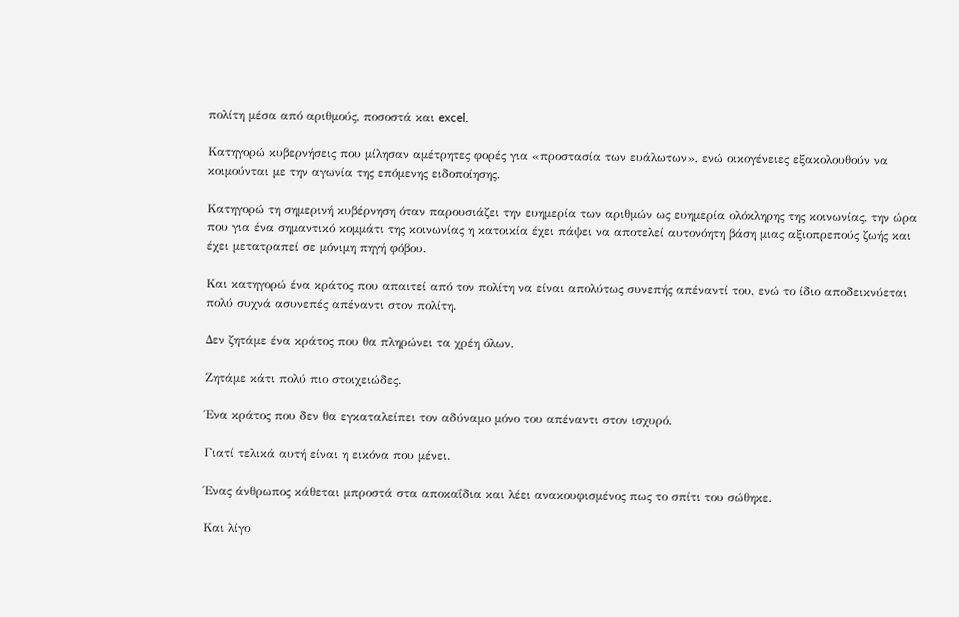πολίτη μέσα από αριθμούς, ποσοστά και excel.

Κατηγορώ κυβερνήσεις που μίλησαν αμέτρητες φορές για «προστασία των ευάλωτων», ενώ οικογένειες εξακολουθούν να κοιμούνται με την αγωνία της επόμενης ειδοποίησης.

Κατηγορώ τη σημερινή κυβέρνηση όταν παρουσιάζει την ευημερία των αριθμών ως ευημερία ολόκληρης της κοινωνίας, την ώρα που για ένα σημαντικό κομμάτι της κοινωνίας η κατοικία έχει πάψει να αποτελεί αυτονόητη βάση μιας αξιοπρεπούς ζωής και έχει μετατραπεί σε μόνιμη πηγή φόβου.

Και κατηγορώ ένα κράτος που απαιτεί από τον πολίτη να είναι απολύτως συνεπής απέναντί του, ενώ το ίδιο αποδεικνύεται πολύ συχνά ασυνεπές απέναντι στον πολίτη.

Δεν ζητάμε ένα κράτος που θα πληρώνει τα χρέη όλων.

Ζητάμε κάτι πολύ πιο στοιχειώδες.

Ένα κράτος που δεν θα εγκαταλείπει τον αδύναμο μόνο του απέναντι στον ισχυρό.

Γιατί τελικά αυτή είναι η εικόνα που μένει.

Ένας άνθρωπος κάθεται μπροστά στα αποκαΐδια και λέει ανακουφισμένος πως το σπίτι του σώθηκε.

Και λίγο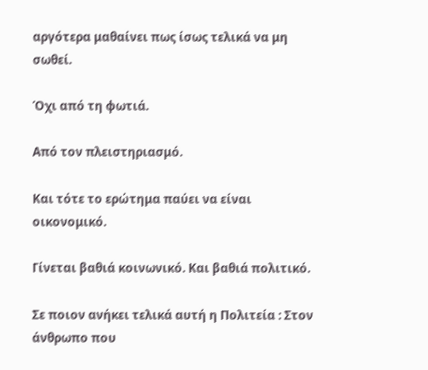αργότερα μαθαίνει πως ίσως τελικά να μη σωθεί.

Όχι από τη φωτιά.

Από τον πλειστηριασμό.

Και τότε το ερώτημα παύει να είναι οικονομικό.

Γίνεται βαθιά κοινωνικό. Και βαθιά πολιτικό.

Σε ποιον ανήκει τελικά αυτή η Πολιτεία : Στον άνθρωπο που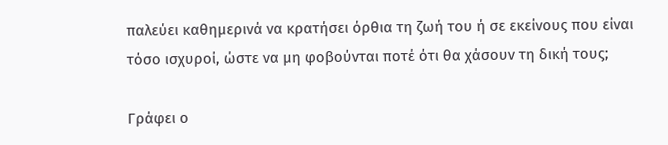παλεύει καθημερινά να κρατήσει όρθια τη ζωή του ή σε εκείνους που είναι τόσο ισχυροί, ώστε να μη φοβούνται ποτέ ότι θα χάσουν τη δική τους;

Γράφει ο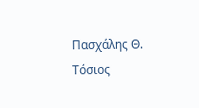Πασχάλης Θ. Τόσιος